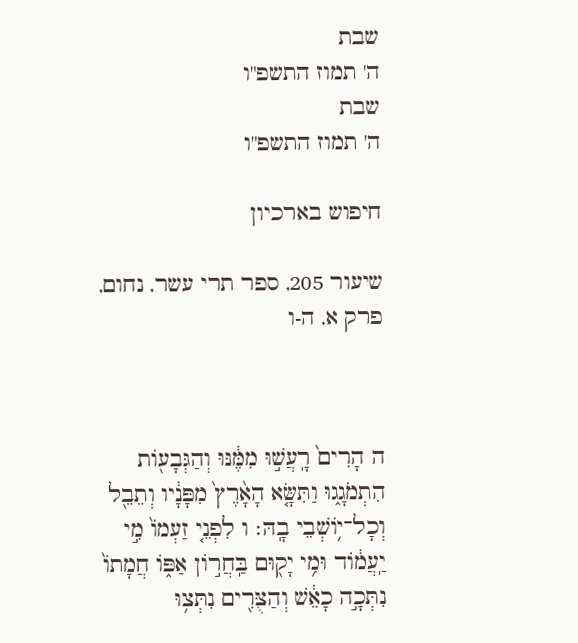שבת
ה' תמוז התשפ"ו
שבת
ה' תמוז התשפ"ו

חיפוש בארכיון

שיעור 205, ספר תרי עשר, נחום, פרק א, ה-ו



ה הָרִים֙ רָֽעֲשׁ֣וּ מִמֶּ֔נּוּ וְהַגְּבָע֖וֹת הִתְמֹגָ֑גוּ וַתִּשָּׂ֤א הָאָ֨רֶץ֙ מִפָּנָ֔יו וְתֵבֵ֖ל וְכָל־י֥וֹשְׁבֵי בָֽהּ׃ ו לִפְנֵ֤י זַעְמוֹ֙ מִ֣י יַֽעֲמ֔וֹד וּמִ֥י יָק֖וּם בַּֽחֲר֣וֹן אַפּ֑וֹ חֲמָתוֹ֙ נִתְּכָ֣ה כָאֵ֔שׁ וְהַצֻּרִ֖ים נִתְּצ֥וּ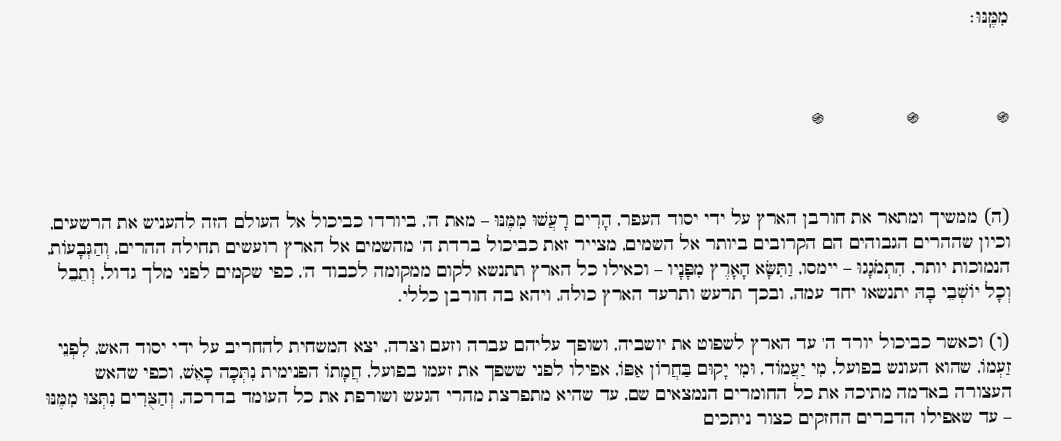מִמֶּֽנּוּ׃



֍              ֍               ֍



(ה) ממשיך ומתאר את חורבן הארץ על ידי יסוד העפר, הָרִים רָעֲשׁוּ מִמֶּנּוּ – מאת ה', ביורדו כביכול אל העולם הזה להעניש את הרשעים, וכיון שההרים הגבוהים הם הקרובים ביותר אל השמים, מצייר זאת כביכול ברדת ה' מהשמים אל הארץ רועשים תחילה ההרים, וְהַגְּבָעוֹת, הנמוכות יותר, הִתְמֹגָגוּ – יימסו, וַתִּשָּׂא הָאָרֶץ מִפָּנָיו – וכאילו כל הארץ תתנשא לקום ממקומה לכבוד ה', כפי שקמים לפני מלך גדול, וְתֵבֵל וְכָל יוֹשְׁבֵי בָהּ יתנשאו יחד עמה, ובכך תרעש ותרעד הארץ כולה, ויהא בה חורבן כללי.

(ו) וכאשר כביכול יורד ה' עד הארץ לשפוט את יושביה, ושופך עליהם עברה וזעם וצרה, יצא המשחית להחריב על ידי יסוד האש, לִפְנֵי זַעְמוֹ, שהוא העונש בפועל, מִי יַעֲמוֹד, וּמִי יָקוּם בַּחֲרוֹן אַפּוֹ, אפילו לפני ששפך את זעמו בפועל, חֲמָתוֹ הפנימית נִתְּכָה כָאֵשׁ, וכפי שהאש העצורה באדמה מתיכה את כל החומרים הנמצאים שם, עד שהיא מתפרצת מהרי הגעש ושורפת את כל העומד בדרכה, וְהַצֻּרִים נִתְּצוּ מִמֶּנּוּ – עד שאפילו הדברים החזקים כצור ניתכים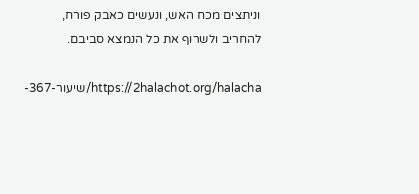וניתצים מכח האש, ונעשים כאבק פורח, להחריב ולשרוף את כל הנמצא סביבם.

https://2halachot.org/halacha/שיעור-367-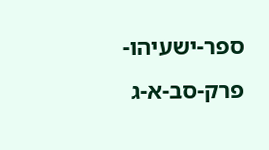ספר-ישעיהו-פרק-סב-א-ג